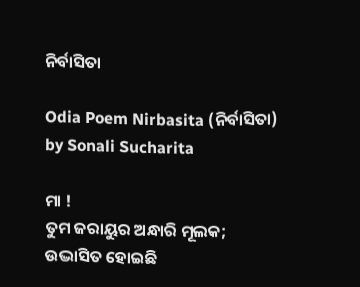ନିର୍ବାସିତା

Odia Poem Nirbasita (ନିର୍ବାସିତା) by Sonali Sucharita

ମା !
ତୁମ ଜରାୟୁର ଅନ୍ଧାରି ମୂଲକ;
ଉଦ୍ଭାସିତ ହୋଇଛି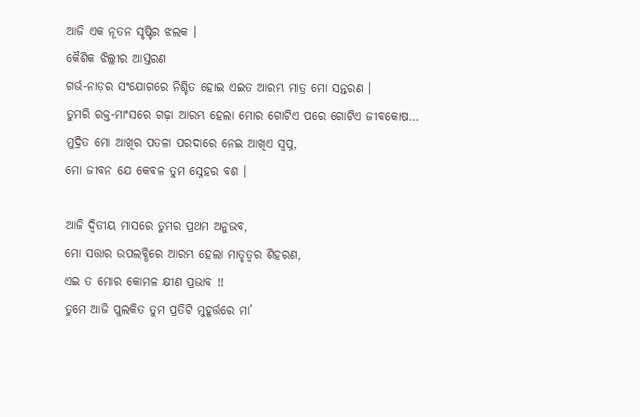ଆଜି ଏକ ନୂତନ ସୃଷ୍ଟିର ଝଲକ ।
କୈଶିକ ଝିଲ୍ଲୀର ଆସ୍ତରଣ
ଗର୍ଭ-ନାଡ଼ର ସଂଯୋଗରେ ନିଶ୍ଚିତ ହୋଇ ଏଇତ ଆରମ୍ଭ ମାତ୍ର ମୋ ସନ୍ତରଣ ।
ତୁମରି ରକ୍ତ-ମାଂସରେ ଗଢ଼ା ଆରମ୍ଭ ହେଲା ମୋର ଗୋଟିଏ ପରେ ଗୋଟିଏ ଜୀବକୋଷ…
ମୁଦ୍ରିତ ମୋ ଆଖିର ପତଳା ପରଦାରେ ନେଇ ଆଖିଏ ସ୍ୱପ୍ନ,
ମୋ ଜୀବନ ଯେ କେବଳ ତୁମ ସ୍ନେହର ବଶ ।

ଆଜି ଦ୍ଵିତୀୟ ମାସରେ ତୁମର ପ୍ରଥମ ଅନୁଭବ,
ମୋ ସତ୍ତାର ଉପଲବ୍ଧିରେ ଆରମ୍ଭ ହେଲା ମାତୃତ୍ୱର ଶିହରଣ,
ଏଇ ତ ମୋର କୋମଳ କ୍ଷୀଣ ପ୍ରଭାବ !!
ତୁମେ ଆଜି ପୁଲକିତ ତୁମ ପ୍ରତିଟି ମୁହୂର୍ତ୍ତରେ ମା’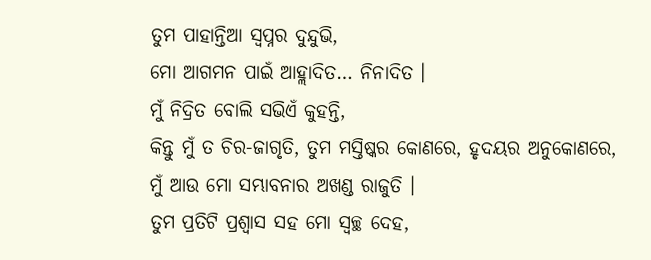ତୁମ ପାହାନ୍ତିଆ ସ୍ୱପ୍ନର ଦୁନ୍ଦୁଭି,
ମୋ ଆଗମନ ପାଇଁ ଆହ୍ଲାଦିତ… ନିନାଦିତ ।
ମୁଁ ନିଦ୍ରିତ ବୋଲି ସଭିଏଁ କୁହନ୍ତି,
କିନ୍ତୁ ମୁଁ ତ ଚିର-ଜାଗୃତି, ତୁମ ମସ୍ତିଷ୍କର କୋଣରେ, ହୃଦୟର ଅନୁକୋଣରେ,
ମୁଁ ଆଉ ମୋ ସମ୍ଭାବନାର ଅଖଣ୍ଡ ରାଜୁତି ।
ତୁମ ପ୍ରତିଟି ପ୍ରଶ୍ୱାସ ସହ ମୋ ସ୍ଵଚ୍ଛ ଦେହ,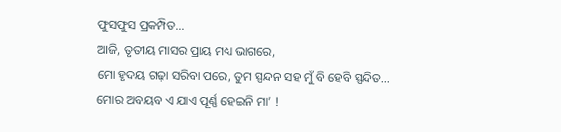ଫୁସଫୁସ ପ୍ରକମ୍ପିତ…
ଆଜି, ତୃତୀୟ ମାସର ପ୍ରାୟ ମଧ୍ୟ ଭାଗରେ,
ମୋ ହୃଦୟ ଗଢ଼ା ସରିବା ପରେ, ତୁମ ସ୍ପନ୍ଦନ ସହ ମୁଁ ବି ହେବି ସ୍ପନ୍ଦିତ…
ମୋର ଅବୟବ ଏ ଯାଏ ପୂର୍ଣ୍ଣ ହେଇନି ମା’ !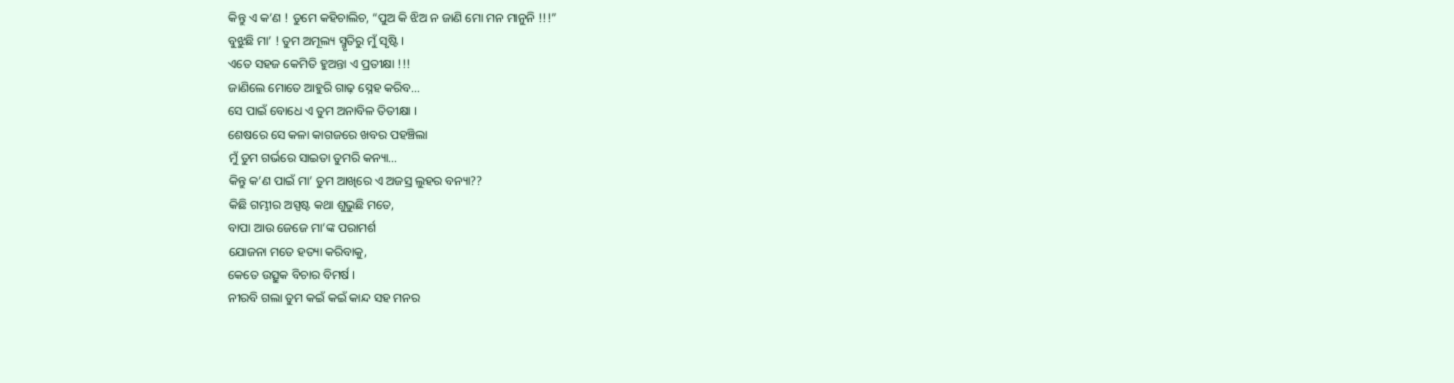କିନ୍ତୁ ଏ କ’ଣ ! ତୁମେ କହିଚାଲିଚ, “ପୁଅ କି ଝିଅ ନ ଜାଣି ମୋ ମନ ମାନୁନି !!!”
ବୁଝୁଛି ମା’ ! ତୁମ ଅମୂଲ୍ୟ ସ୍ମୃତିରୁ ମୁଁ ସୃଷ୍ଟି ।
ଏତେ ସହଜ କେମିତି ହୁଅନ୍ତା ଏ ପ୍ରତୀକ୍ଷା !!!
ଜାଣିଲେ ମୋତେ ଆହୁରି ଗାଢ଼ ସ୍ନେହ କରିବ…
ସେ ପାଇଁ ବୋଧେ ଏ ତୁମ ଅନାବିଳ ତିତୀକ୍ଷା ।
ଶେଷରେ ସେ କଳା କାଗଜରେ ଖବର ପହଞ୍ଚିଲା
ମୁଁ ତୁମ ଗର୍ଭରେ ସାଇତା ତୁମରି କନ୍ୟା…
କିନ୍ତୁ କ’ଣ ପାଇଁ ମା’ ତୁମ ଆଖିରେ ଏ ଅଜସ୍ର ଲୁହର ବନ୍ୟା??
କିଛି ଗମ୍ଭୀର ଅସ୍ପଷ୍ଟ କଥା ଶୁଭୁଛି ମତେ,
ବାପା ଆଉ ଜେଜେ ମା’ଙ୍କ ପରାମର୍ଶ
ଯୋଜନା ମତେ ହତ୍ୟା କରିବାକୁ,
କେତେ ଉତ୍ସୁକ ବିଚାର ବିମର୍ଷ ।
ନୀରବି ଗଲା ତୁମ କଇଁ କଇଁ କାନ୍ଦ ସହ ମନର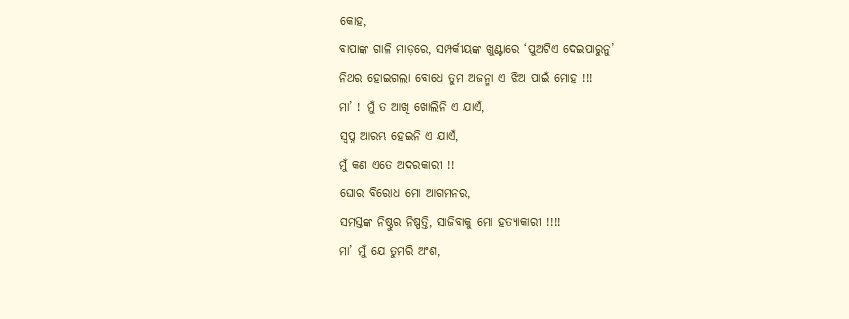କୋହ,
ବାପାଙ୍କ ଗାଳି ମାଡ଼ରେ, ସମ୍ପର୍କୀୟଙ୍କ ଖୁଣ୍ଟାରେ ‘ପୁଅଟିଏ ଦେଇପାରୁନୁ’
ନିଥର ହୋଇଗଲା ବୋଧେ ତୁମ ଅଜନ୍ମା ଏ ଝିଅ ପାଇଁ ମୋହ !!!
ମା’ ! ମୁଁ ତ ଆଖି ଖୋଲିନି ଏ ଯାଏଁ,
ସ୍ୱପ୍ନ ଆରମ୍ଭ ହେଇନି ଏ ଯାଏଁ,
ମୁଁ କଣ ଏତେ ଅଦରକାରୀ !!
ଘୋର ବିରୋଧ ମୋ ଆଗମନର,
ସମସ୍ତଙ୍କ ନିଷ୍ଠୁର ନିଷ୍ପତ୍ତି, ସାଜିବାକୁ ମୋ ହତ୍ୟାକାରୀ !!!!
ମା’ ମୁଁ ଯେ ତୁମରି ଅଂଶ,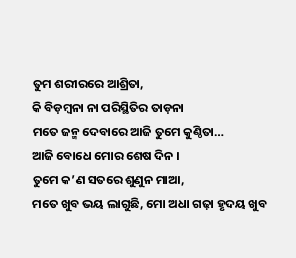ତୁମ ଶରୀରରେ ଆଶ୍ରିତା,
କି ବିଡ଼ମ୍ବନା ନା ପରିସ୍ଥିତିର ତାଡ଼ନା
ମତେ ଜନ୍ମ ଦେବାରେ ଆଜି ତୁମେ କୁଣ୍ଠିତା…
ଆଜି ବୋଧେ ମୋର ଶେଷ ଦିନ ।
ତୁମେ କ’ଣ ସତରେ ଶୁଣୁନ ମାଆ,
ମତେ ଖୁବ ଭୟ ଲାଗୁଛି, ମୋ ଅଧା ଗଢ଼ା ହୃଦୟ ଖୁବ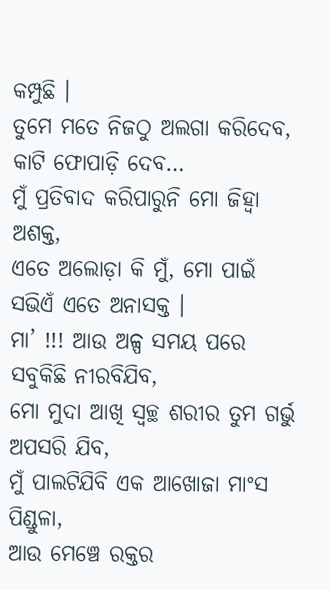କମ୍ପୁଛି ।
ତୁମେ ମତେ ନିଜଠୁ ଅଲଗା କରିଦେବ, କାଟି ଫୋପାଡ଼ି ଦେବ…
ମୁଁ ପ୍ରତିବାଦ କରିପାରୁନି ମୋ ଜିହ୍ଵା ଅଶକ୍ତ,
ଏତେ ଅଲୋଡ଼ା କି ମୁଁ, ମୋ ପାଇଁ ସଭିଏଁ ଏତେ ଅନାସକ୍ତ ।
ମା’ !!! ଆଉ ଅଳ୍ପ ସମୟ ପରେ ସବୁକିଛି ନୀରବିଯିବ,
ମୋ ମୁଦା ଆଖି ସ୍ୱଚ୍ଛ ଶରୀର ତୁମ ଗର୍ଭୁ ଅପସରି ଯିବ,
ମୁଁ ପାଲଟିଯିବି ଏକ ଆଖୋଜା ମାଂସ ପିଣ୍ଡୁଳା,
ଆଉ ମେଞ୍ଚେ ରକ୍ତର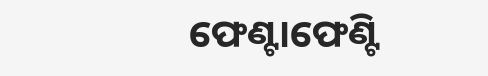ଫେଣ୍ଟାଫେଣ୍ଟି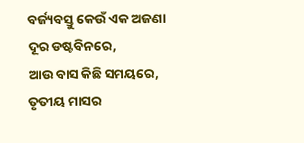ବର୍ଜ୍ୟବସ୍ତୁ କେଉଁ ଏକ ଅଜଣା ଦୂର ଡଷ୍ଟବିନରେ,
ଆଉ ବାସ କିଛି ସମୟରେ, ତୃତୀୟ ମାସର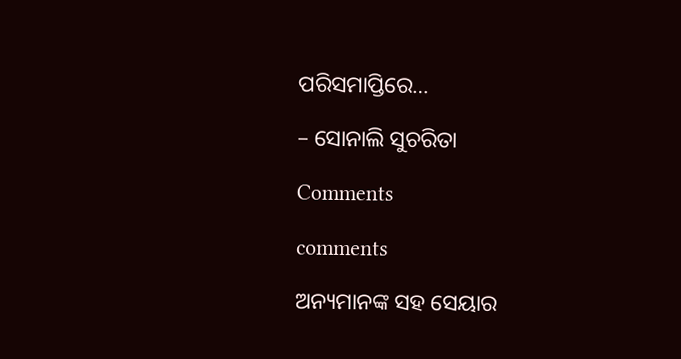ପରିସମାପ୍ତିରେ…

– ସୋନାଲି ସୁଚରିତା

Comments

comments

ଅନ୍ୟମାନଙ୍କ ସହ ସେୟାର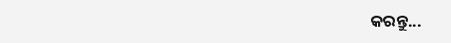କରନ୍ତୁ...